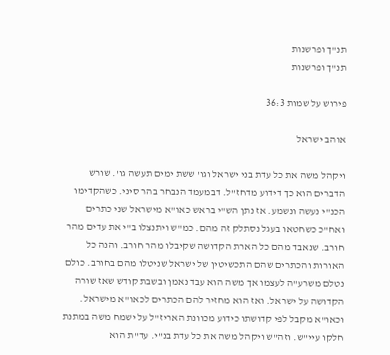תנ"ך ופרשנות
תנ"ך ופרשנות

פירוש על שמות 36:3

אוהב ישראל

ויקהל משה את כל עדת בני ישראל וגו' ששת ימים תעשה גו'. שורש הדברים הוא כך דידוע מדחז"ל. דבמעמד הנבחר בהר סיני. כשהקדימו הכנ"י נעשה ונשמע. אז נתן הש"י בראש כאו"א מישראל שני כתרים ואח"כ כשחטאו בעגל נסתלק זה מהם. כמ"ש ויתנצלו ב"י את עדים מהר חורב. שנאבד מהם כל הארת הקדושה שקיבלו מהר חורב. והנה כל האורות והכתרים שהם התכשיטין של ישראל שניטלו מהם בחורב. כולם נטלם משרע"ה לעצמו אך משה הוא עבד נאמן ובשבת קודש שאז שורה הקדושה על ישראל. ואז הוא מחזיר להם הכתרים לכאו"א מישראל. וכאו"א מקבל לפי קדושתו כידוע מכוונת האריז"ל על ישמח משה במתנת חלקו עיי"ש. וזה"ש ויקהל משה את כל עדת בנ"י. עד"ת הוא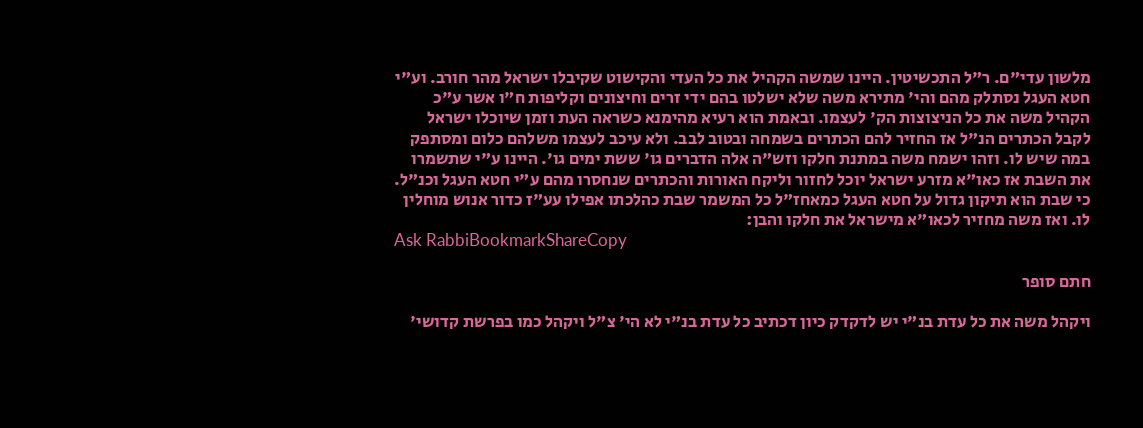מלשון עדי"ם. ר"ל התכשיטין. היינו שמשה הקהיל את כל העדי והקישוט שקיבלו ישראל מהר חורב. וע"י חטא העגל נסתלק מהם והי' מתירא משה שלא ישלטו בהם ידי זרים וחיצונים וקליפות ח"ו אשר ע"כ הקהיל משה את כל הניצוצות הק' לעצמו. ובאמת הוא רעיא מהימנא כשראה העת וזמן שיוכלו ישראל לקבל הכתרים הנ"ל אז החזיר להם הכתרים בשמחה ובטוב לבב. ולא עיכב לעצמו משלהם כלום ומסתפק במה שיש לו. וזהו ישמח משה במתנת חלקו וזש"ה אלה הדברים גו' ששת ימים גו'. היינו ע"י שתשמרו את השבת אז כאו"א מזרע ישראל יוכל לחזור וליקח האורות והכתרים שנחסרו מהם ע"י חטא העגל וכנ"ל. כי שבת הוא תיקון גדול על חטא העגל כמאחז"ל כל המשמר שבת כהלכתו אפילו עע"ז כדור אנוש מוחלין לו. ואז משה מחזיר לכאו"א מישראל את חלקו והבן:
Ask RabbiBookmarkShareCopy

חתם סופר

ויקהל משה את כל עדת בנ"י יש לדקדק כיון דכתיב כל עדת בנ"י לא הי' צ"ל ויקהל כמו בפרשת קדושי'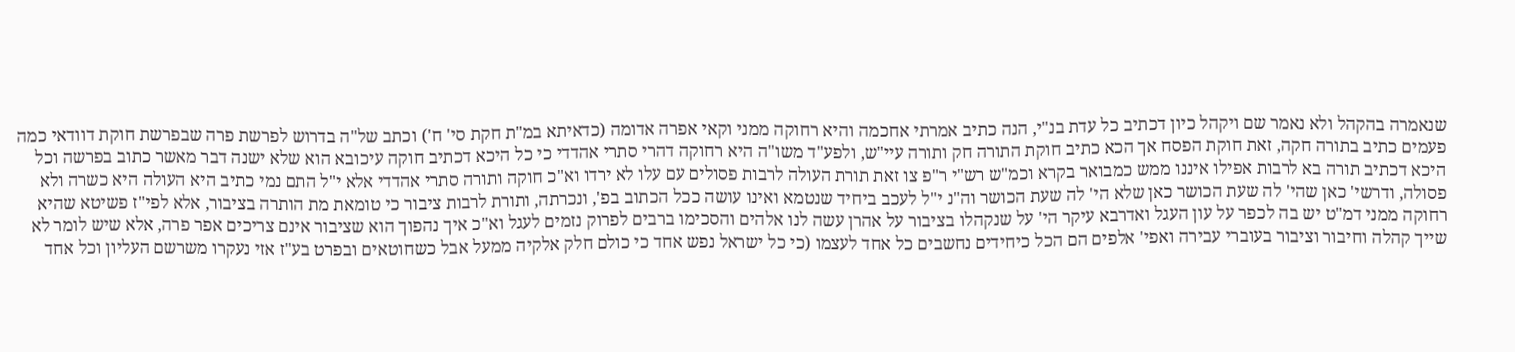שנאמרה בהקהל ולא נאמר שם ויקהל כיון דכתיב כל עדת בנ"י, הנה כתיב אמרתי אחכמה והיא רחוקה ממני וקאי אפרה אדומה (כדאיתא במ"ת חקת סי' ח') וכתב של"ה בדרוש לפרשת פרה שבפרשת חוקת דוודאי כמה פעמים כתיב בתורה חקה, זאת חוקת הפסח אך הכא כתיב חוקת התורה חק ותורה עיי"ש, ולפע"ד משו"ה היא רחוקה דהרי סתרי אהדדי כי כל היכא דכתיב חוקה עיכובא הוא שלא ישנה דבר מאשר כתוב בפרשה וכל היכא דכתיב תורה בא לרבות אפילו איננו ממש כמבואר בקרא וכמ"ש רש"י ר"פ צו זאת תורת העולה לרבות פסולים עם עלו לא ירדו וא"כ חוקה ותורה סתרי אהדדי אלא י"ל התם נמי כתיב היא העולה היא כשרה ולא פסולה, ודרשי' כאן שהי' לה שעת הכושר כאן שלא הי' לה שעת הכושר וה"נ י"ל לעכב ביחיד שנטמא ואינו עושה ככל הכתוב בפ', ונכרתה, ותורת לרבות ציבור כי טומאת מת הותרה בציבור, אלא לפי"ז פשיטא שהיא רחוקה ממני דמ"ט יש בה לכפר על עון העגל ואדרבא עיקר הי' על שנקהלו בציבור על אהרן עשה לנו אלהים והסכימו ברבים לפרוק נזמים לעגל וא"כ איך נהפוך הוא שציבור אינם צריכים אפר פרה, אלא שיש לומר לא שייך קהלה וחיבור וציבור בעוברי עבירה ואפי' אלפים הם הכל כיחידים נחשבים כל אחד לעצמו (כי כל ישראל נפש אחד כי כולם חלק אלקיה ממעל אבל כשחוטאים ובפרט בע"ז אזי נעקרו משרשם העליון וכל אחד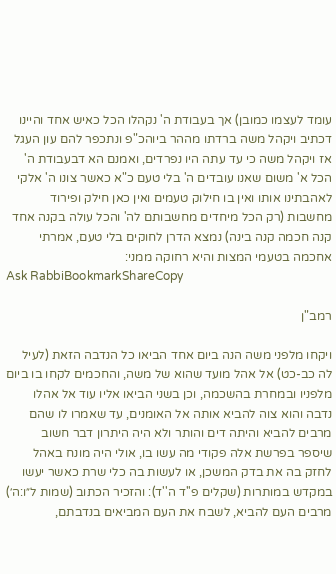עומד לעצמו כמובן) אך בעבודת ה' נקהלו הכל כאיש אחד והיינו דכתיב ויקהל משה ברדתו מההר ביוהכ"פ ונתכפר להם עון העגל אז ויקהל משה כי עד עתה היו נפרדים, ואמנם הא דבעבודת ה' הכל א' משום שאנו עובדים ה' בלי טעם כ"א כאשר צונו ה' אלקי לאהבתינו אותו ואין בו חילוק טעמים ואין כאן חילק ופירוד מחשבות (רק הכל מיחדים מחשבותם לה' והכל עולה בקנה אחד קנה חכמה קנה בינה) נמצא הדרן לחוקים בלי טעם, אמרתי אחכמה בטעמי המצות והיא רחוקה ממני:
Ask RabbiBookmarkShareCopy

רמב"ן

ויקחו מלפני משה הנה ביום אחד הביאו כל הנדבה הזאת (לעיל לה כב-כט) אל אהל מועד שהוא של משה, והחכמים לקחו בו ביום מלפניו ובמחרת בהשכמה, וכן בשני הביאו אליו עוד אל אהלו נדבה והוא צוה להביא אותה אל האומנים, עד שאמרו לו שהם מרבים להביא והיתה דים והותר ולא היה היתרון דבר חשוב שיספר בפרשת אלה פקודי מה עשו בו, אולי היה מונח באהל לחזק בה את בדק המשכן, או לעשות בה כלי שרת כאשר יעשו במקדש במותרות (שקלים פ''ד ה''ד): והזכיר הכתוב (שמות ל״ו:ה׳) מרבים העם להביא, לשבח את העם המביאים בנדבתם,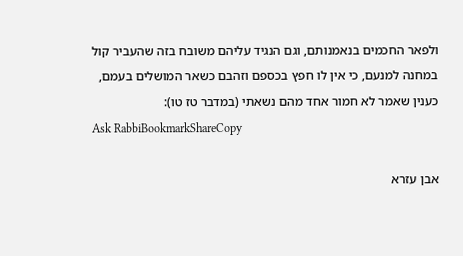ולפאר החכמים בנאמנותם, וגם הנגיד עליהם משובח בזה שהעביר קול במחנה למנעם, כי אין לו חפץ בכספם וזהבם כשאר המושלים בעמם, כענין שאמר לא חמור אחד מהם נשאתי (במדבר טז טו):
Ask RabbiBookmarkShareCopy

אבן עזרא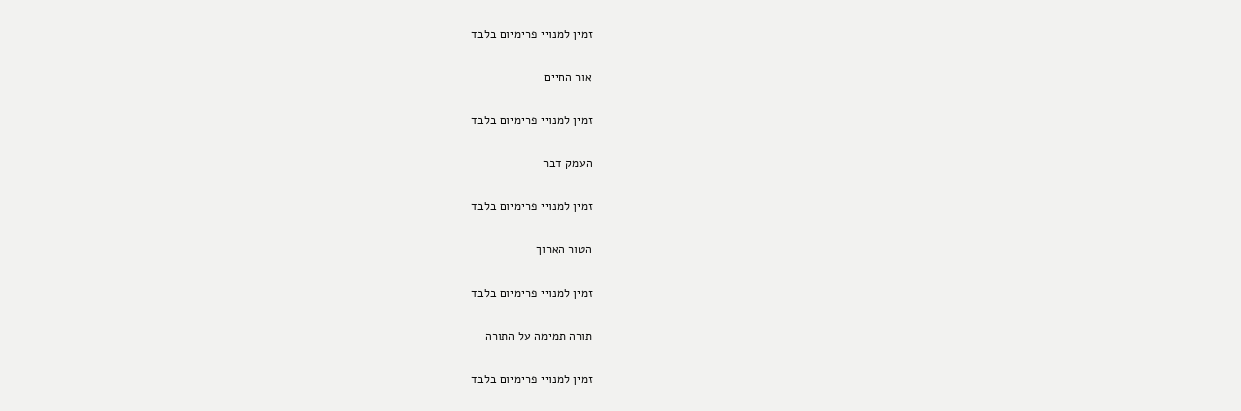זמין למנויי פרימיום בלבד

אור החיים

זמין למנויי פרימיום בלבד

העמק דבר

זמין למנויי פרימיום בלבד

הטור הארוך

זמין למנויי פרימיום בלבד

תורה תמימה על התורה

זמין למנויי פרימיום בלבד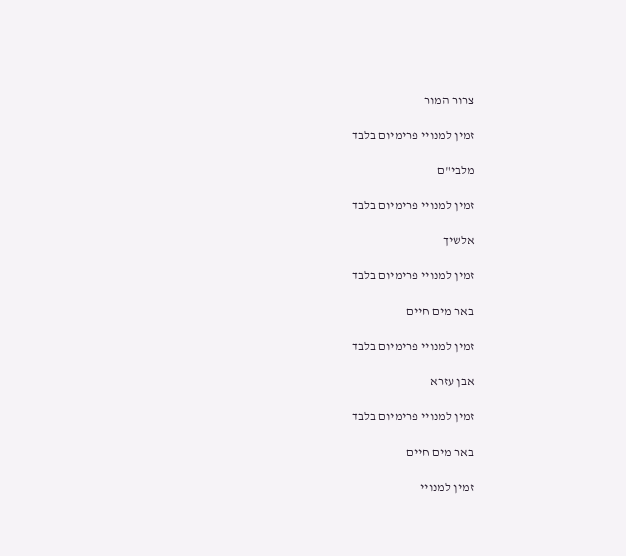צרור המור

זמין למנויי פרימיום בלבד

מלבי"ם

זמין למנויי פרימיום בלבד

אלשיך

זמין למנויי פרימיום בלבד

באר מים חיים

זמין למנויי פרימיום בלבד

אבן עזרא

זמין למנויי פרימיום בלבד

באר מים חיים

זמין למנויי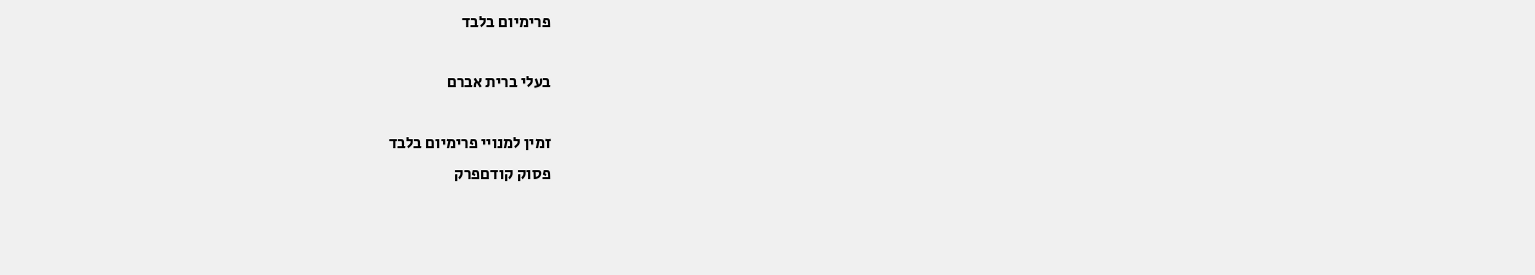פרימיום בלבד

בעלי ברית אברם

זמין למנויי פרימיום בלבד
פסוק קודםפרק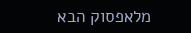מלאפסוק הבא